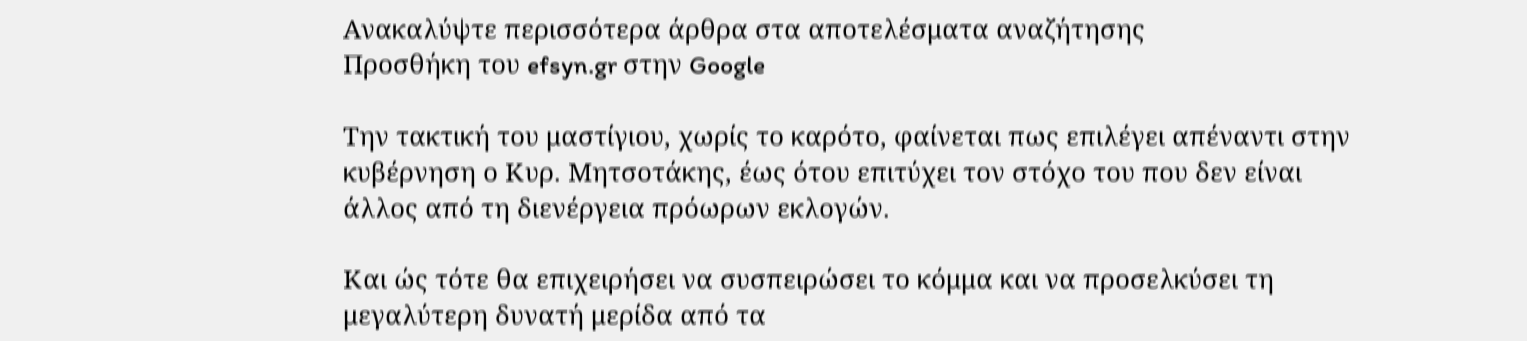Ανακαλύψτε περισσότερα άρθρα στα αποτελέσματα αναζήτησης
Προσθήκη του efsyn.gr στην Google

Την τακτική του μαστίγιου, χωρίς το καρότο, φαίνεται πως επιλέγει απέναντι στην κυβέρνηση ο Κυρ. Μητσοτάκης, έως ότου επιτύχει τον στόχο του που δεν είναι άλλος από τη διενέργεια πρόωρων εκλογών.

Και ώς τότε θα επιχειρήσει να συσπειρώσει το κόμμα και να προσελκύσει τη μεγαλύτερη δυνατή μερίδα από τα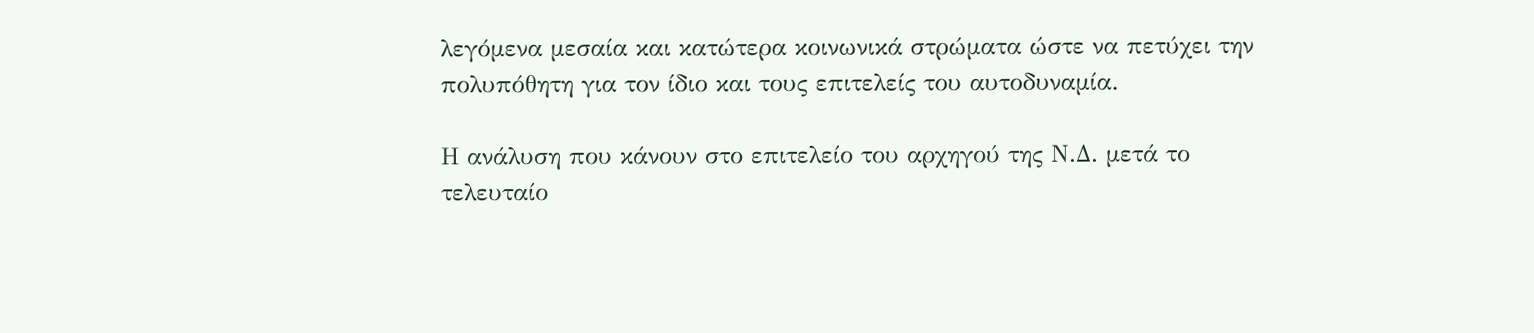λεγόμενα μεσαία και κατώτερα κοινωνικά στρώματα ώστε να πετύχει την πολυπόθητη για τον ίδιο και τους επιτελείς του αυτοδυναμία.

Η ανάλυση που κάνουν στο επιτελείο του αρχηγού της Ν.Δ. μετά το τελευταίο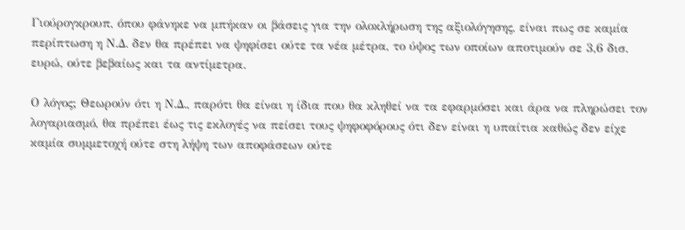Γιούρογκρουπ, όπου φάνηκε να μπήκαν οι βάσεις για την ολοκλήρωση της αξιολόγησης, είναι πως σε καμία περίπτωση η Ν.Δ. δεν θα πρέπει να ψηφίσει ούτε τα νέα μέτρα, το ύψος των οποίων αποτιμούν σε 3,6 δισ. ευρώ, ούτε βεβαίως και τα αντίμετρα.

Ο λόγος; Θεωρούν ότι η Ν.Δ., παρότι θα είναι η ίδια που θα κληθεί να τα εφαρμόσει και άρα να πληρώσει τον λογαριασμό, θα πρέπει έως τις εκλογές να πείσει τους ψηφοφόρους ότι δεν είναι η υπαίτια καθώς δεν είχε καμία συμμετοχή ούτε στη λήψη των αποφάσεων ούτε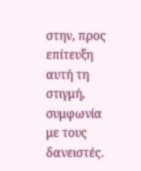στην, προς επίτευξη αυτή τη στιγμή, συμφωνία με τους δανειστές.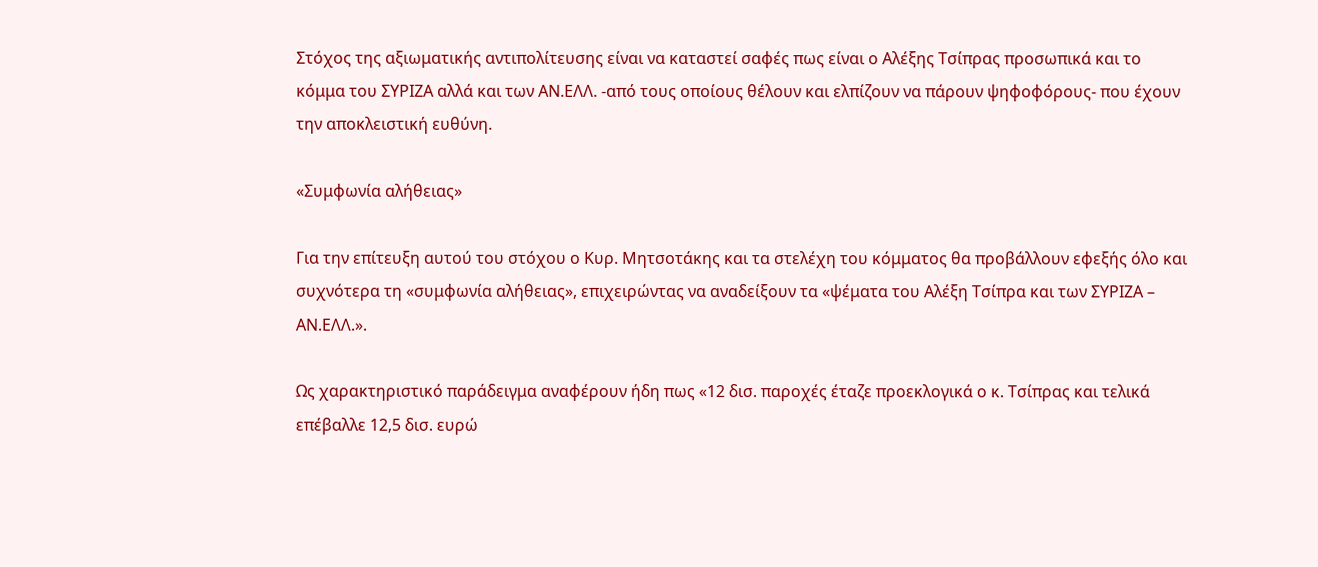Στόχος της αξιωματικής αντιπολίτευσης είναι να καταστεί σαφές πως είναι ο Αλέξης Τσίπρας προσωπικά και το κόμμα του ΣΥΡΙΖΑ αλλά και των ΑΝ.ΕΛΛ. -από τους οποίους θέλουν και ελπίζουν να πάρουν ψηφοφόρους- που έχουν την αποκλειστική ευθύνη.

«Συμφωνία αλήθειας»

Για την επίτευξη αυτού του στόχου ο Κυρ. Μητσοτάκης και τα στελέχη του κόμματος θα προβάλλουν εφεξής όλο και συχνότερα τη «συμφωνία αλήθειας», επιχειρώντας να αναδείξουν τα «ψέματα του Αλέξη Τσίπρα και των ΣΥΡΙΖΑ – ΑΝ.ΕΛΛ.».

Ως χαρακτηριστικό παράδειγμα αναφέρουν ήδη πως «12 δισ. παροχές έταζε προεκλογικά ο κ. Τσίπρας και τελικά επέβαλλε 12,5 δισ. ευρώ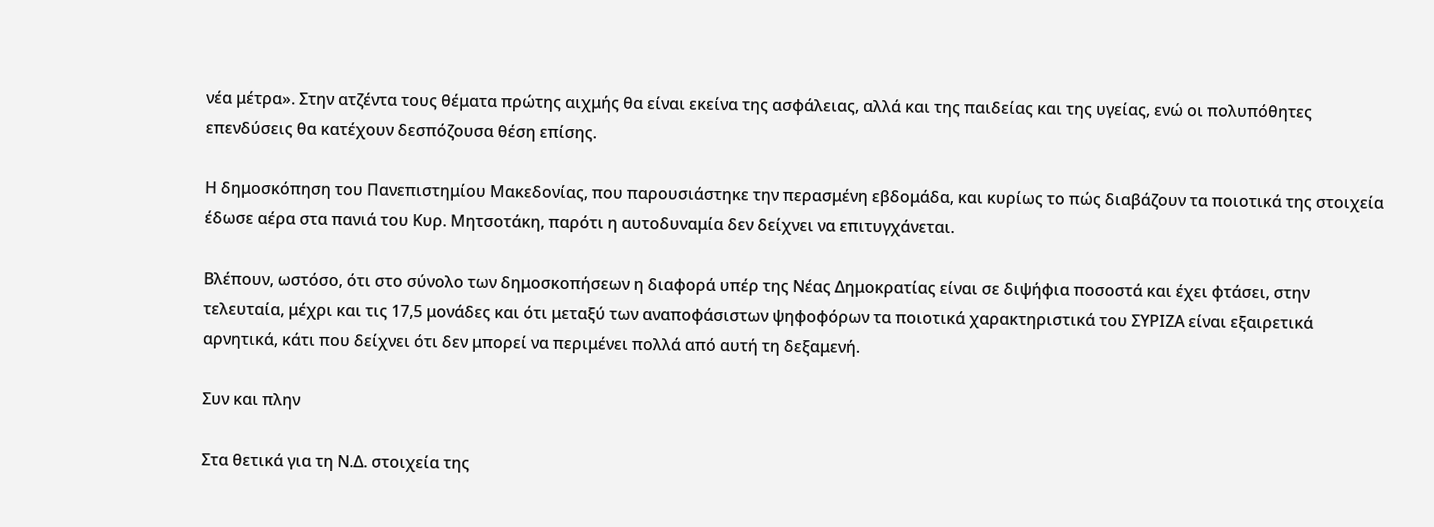νέα μέτρα». Στην ατζέντα τους θέματα πρώτης αιχμής θα είναι εκείνα της ασφάλειας, αλλά και της παιδείας και της υγείας, ενώ οι πολυπόθητες επενδύσεις θα κατέχουν δεσπόζουσα θέση επίσης.

Η δημοσκόπηση του Πανεπιστημίου Μακεδονίας, που παρουσιάστηκε την περασμένη εβδομάδα, και κυρίως το πώς διαβάζουν τα ποιοτικά της στοιχεία έδωσε αέρα στα πανιά του Κυρ. Μητσοτάκη, παρότι η αυτοδυναμία δεν δείχνει να επιτυγχάνεται.

Βλέπουν, ωστόσο, ότι στο σύνολο των δημοσκοπήσεων η διαφορά υπέρ της Νέας Δημοκρατίας είναι σε διψήφια ποσοστά και έχει φτάσει, στην τελευταία, μέχρι και τις 17,5 μονάδες και ότι μεταξύ των αναποφάσιστων ψηφοφόρων τα ποιοτικά χαρακτηριστικά του ΣΥΡΙΖΑ είναι εξαιρετικά αρνητικά, κάτι που δείχνει ότι δεν μπορεί να περιμένει πολλά από αυτή τη δεξαμενή.

Συν και πλην

Στα θετικά για τη Ν.Δ. στοιχεία της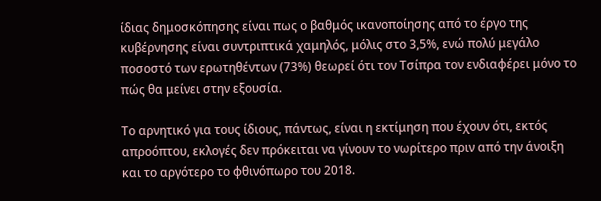ίδιας δημοσκόπησης είναι πως ο βαθμός ικανοποίησης από το έργο της κυβέρνησης είναι συντριπτικά χαμηλός, μόλις στο 3,5%, ενώ πολύ μεγάλο ποσοστό των ερωτηθέντων (73%) θεωρεί ότι τον Τσίπρα τον ενδιαφέρει μόνο το πώς θα μείνει στην εξουσία.

Το αρνητικό για τους ίδιους, πάντως, είναι η εκτίμηση που έχουν ότι, εκτός απροόπτου, εκλογές δεν πρόκειται να γίνουν το νωρίτερο πριν από την άνοιξη και το αργότερο το φθινόπωρο του 2018.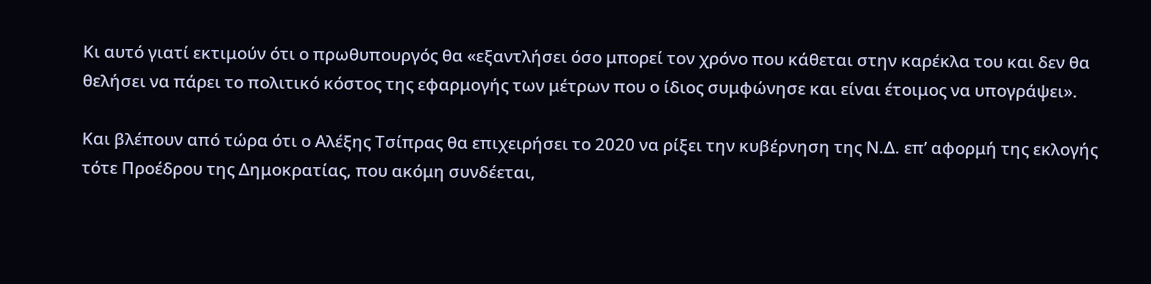Κι αυτό γιατί εκτιμούν ότι ο πρωθυπουργός θα «εξαντλήσει όσο μπορεί τον χρόνο που κάθεται στην καρέκλα του και δεν θα θελήσει να πάρει το πολιτικό κόστος της εφαρμογής των μέτρων που ο ίδιος συμφώνησε και είναι έτοιμος να υπογράψει».

Και βλέπουν από τώρα ότι ο Αλέξης Τσίπρας θα επιχειρήσει το 2020 να ρίξει την κυβέρνηση της Ν.Δ. επ’ αφορμή της εκλογής τότε Προέδρου της Δημοκρατίας, που ακόμη συνδέεται,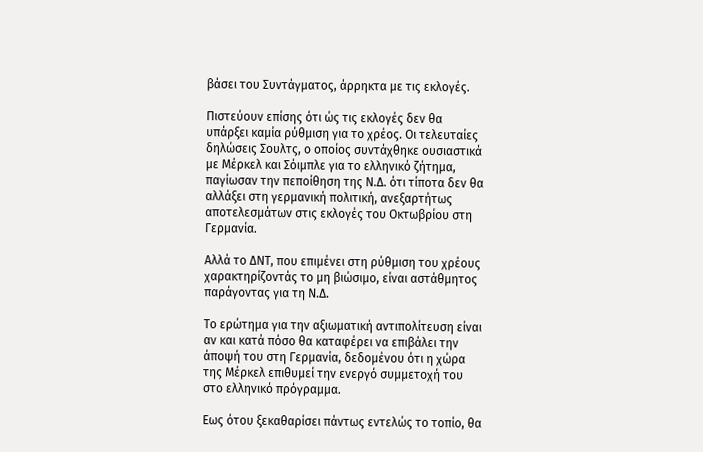βάσει του Συντάγματος, άρρηκτα με τις εκλογές.

Πιστεύουν επίσης ότι ώς τις εκλογές δεν θα υπάρξει καμία ρύθμιση για το χρέος. Οι τελευταίες δηλώσεις Σουλτς, ο οποίος συντάχθηκε ουσιαστικά με Μέρκελ και Σόιμπλε για το ελληνικό ζήτημα, παγίωσαν την πεποίθηση της Ν.Δ. ότι τίποτα δεν θα αλλάξει στη γερμανική πολιτική, ανεξαρτήτως αποτελεσμάτων στις εκλογές του Οκτωβρίου στη Γερμανία.

Αλλά το ΔΝΤ, που επιμένει στη ρύθμιση του χρέους χαρακτηρίζοντάς το μη βιώσιμο, είναι αστάθμητος παράγοντας για τη Ν.Δ.

Το ερώτημα για την αξιωματική αντιπολίτευση είναι αν και κατά πόσο θα καταφέρει να επιβάλει την άποψή του στη Γερμανία, δεδομένου ότι η χώρα της Μέρκελ επιθυμεί την ενεργό συμμετοχή του στο ελληνικό πρόγραμμα.

Εως ότου ξεκαθαρίσει πάντως εντελώς το τοπίο, θα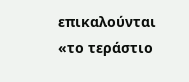επικαλούνται «το τεράστιο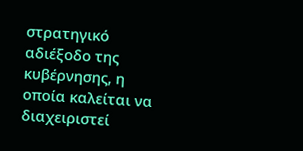στρατηγικό αδιέξοδο της κυβέρνησης, η οποία καλείται να διαχειριστεί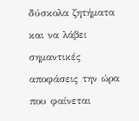δύσκολα ζητήματα και να λάβει σημαντικές αποφάσεις την ώρα που φαίνεται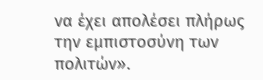να έχει απολέσει πλήρως την εμπιστοσύνη των πολιτών».